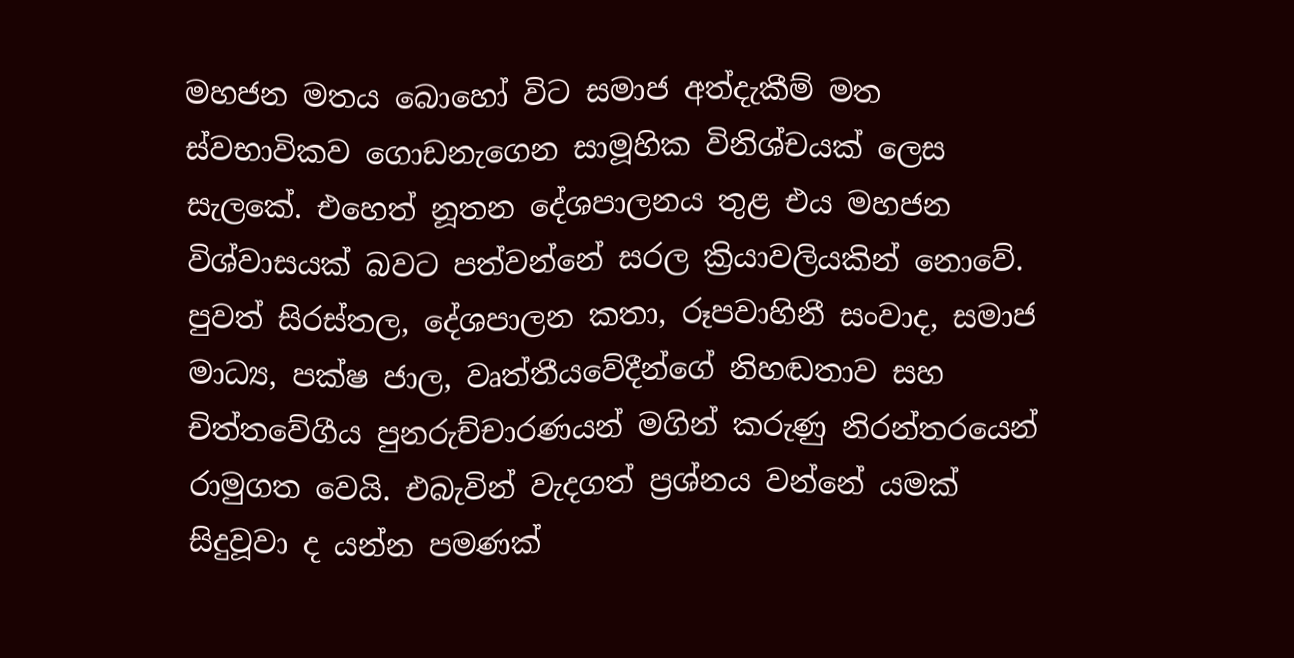මහජන මතය බොහෝ විට සමාජ අත්දැකීම් මත ස්වභාවිකව ගොඩනැගෙන සාමූහික විනිශ්චයක් ලෙස සැලකේ. එහෙත් නූතන දේශපාලනය තුළ එය මහජන විශ්වාසයක් බවට පත්වන්නේ සරල ක්‍රියාවලියකින් නොවේ. පුවත් සිරස්තල, දේශපාලන කතා, රූපවාහිනී සංවාද, සමාජ මාධ්‍ය, පක්ෂ ජාල, වෘත්තීයවේදීන්ගේ නිහඬතාව සහ චිත්තවේගීය පුනරුච්චාරණයන් මගින් කරුණු නිරන්තරයෙන් රාමුගත වෙයි. එබැවින් වැදගත් ප්‍රශ්නය වන්නේ යමක් සිදුවූවා ද යන්න පමණක්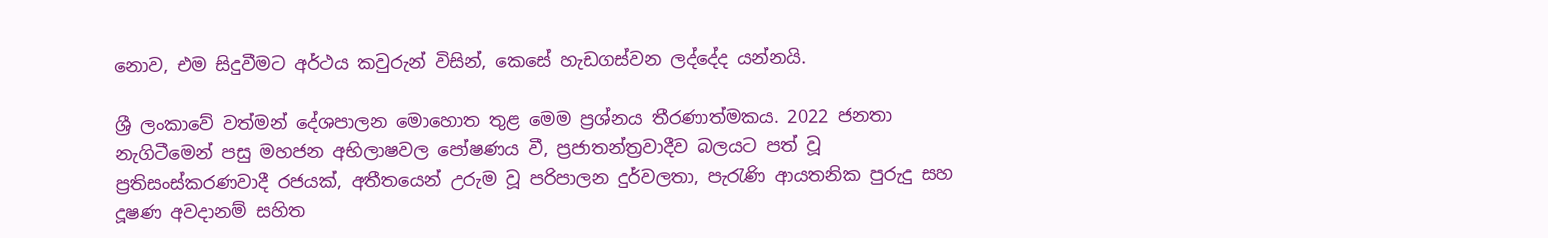නොව, එම සිදුවීමට අර්ථය කවුරුන් විසින්, කෙසේ හැඩගස්වන ලද්දේද යන්නයි.

ශ්‍රී ලංකාවේ වත්මන් දේශපාලන මොහොත තුළ මෙම ප්‍රශ්නය තීරණාත්මකය. 2022 ජනතා නැගිටීමෙන් පසු මහජන අභිලාෂවල පෝෂණය වී, ප්‍රජාතන්ත්‍රවාදීව බලයට පත් වූ ප්‍රතිසංස්කරණවාදී රජයක්, අතීතයෙන් උරුම වූ පරිපාලන දුර්වලතා, පැරැණි ආයතනික පුරුදු සහ දූෂණ අවදානම් සහිත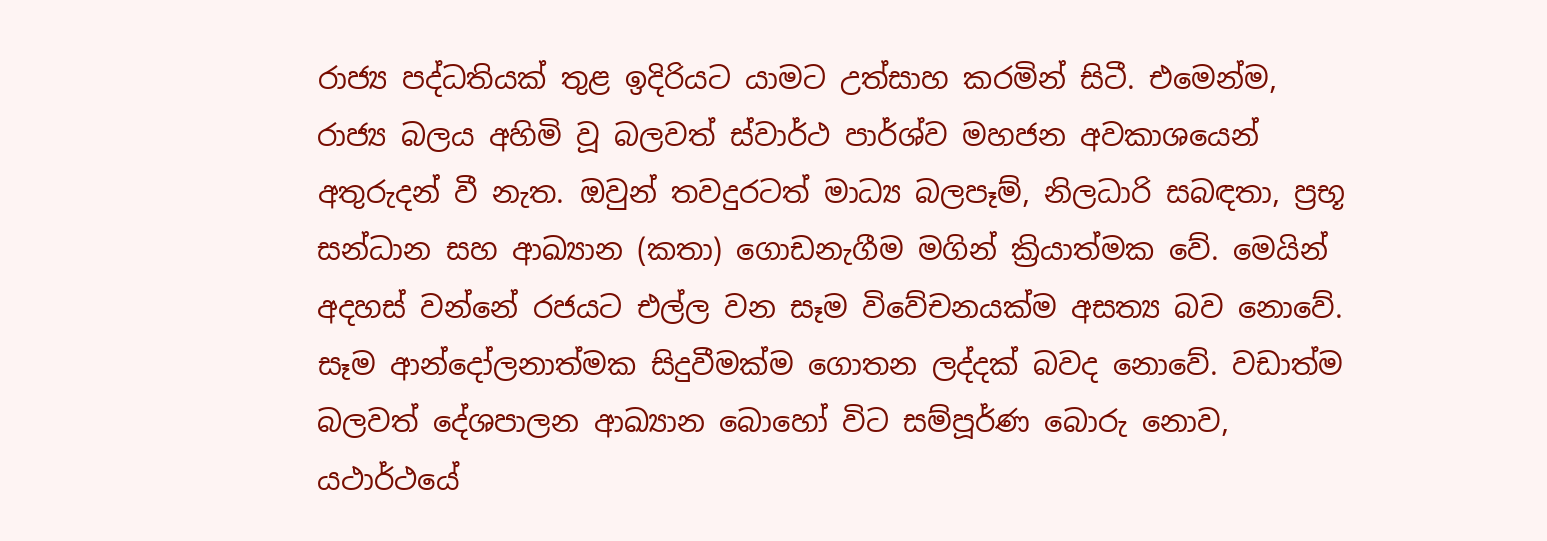රාජ්‍ය පද්ධතියක් තුළ ඉදිරියට යාමට උත්සාහ කරමින් සිටී. එමෙන්ම, රාජ්‍ය බලය අහිමි වූ බලවත් ස්වාර්ථ පාර්ශ්ව මහජන අවකාශයෙන් අතුරුදන් වී නැත. ඔවුන් තවදුරටත් මාධ්‍ය බලපෑම්, නිලධාරි සබඳතා, ප්‍රභූ සන්ධාන සහ ආඛ්‍යාන (කතා) ගොඩනැගීම මගින් ක්‍රියාත්මක වේ. මෙයින් අදහස් වන්නේ රජයට එල්ල වන සෑම විවේචනයක්ම අසත්‍ය බව නොවේ. සෑම ආන්දෝලනාත්මක සිදුවීමක්ම ගොතන ලද්දක් බවද නොවේ. වඩාත්ම බලවත් දේශපාලන ආඛ්‍යාන බොහෝ විට සම්පූර්ණ බොරු නොව, යථාර්ථයේ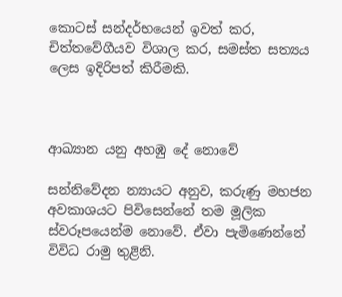කොටස් සන්දර්භයෙන් ඉවත් කර, චිත්තවේගීයව විශාල කර, සමස්ත සත්‍යය ලෙස ඉදිරිපත් කිරීමකි.



ආඛ්‍යාන යනු අහඹු දේ නොවේ

සන්නිවේදන න්‍යායට අනුව, කරුණු මහජන අවකාශයට පිවිසෙන්නේ තම මූලික ස්වරූපයෙන්ම නොවේ. ඒවා පැමිණෙන්නේ විවිධ රාමු තුළිනි.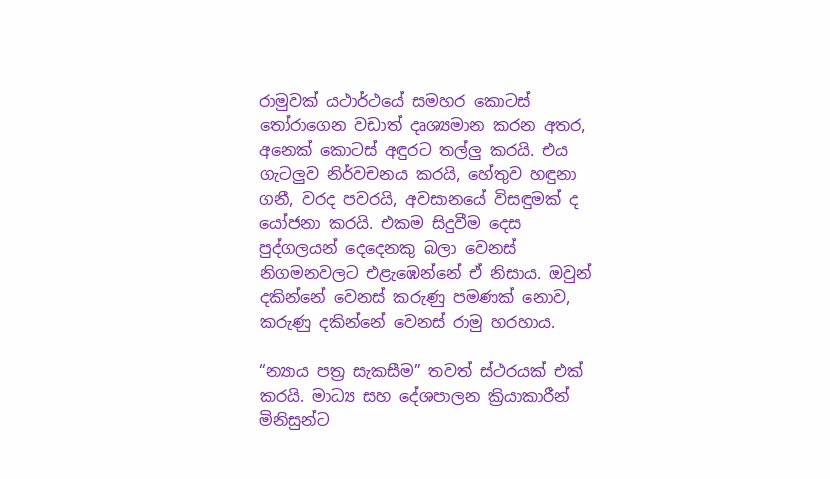රාමුවක් යථාර්ථයේ සමහර කොටස් තෝරාගෙන වඩාත් දෘශ්‍යමාන කරන අතර, අනෙක් කොටස් අඳුරට තල්ලු‍ කරයි. එය ගැටලු‍ව නිර්වචනය කරයි, හේතුව හඳුනා ගනී, වරද පවරයි, අවසානයේ විසඳුමක් ද යෝජනා කරයි. එකම සිදුවීම දෙස පුද්ගලයන් දෙදෙනකු බලා වෙනස් නිගමනවලට එළැඹෙන්නේ ඒ නිසාය. ඔවුන් දකින්නේ වෙනස් කරුණු පමණක් නොව, කරුණු දකින්නේ වෙනස් රාමු හරහාය.

“න්‍යාය පත්‍ර සැකසීම” තවත් ස්ථරයක් එක් කරයි. මාධ්‍ය සහ දේශපාලන ක්‍රියාකාරීන් මිනිසුන්ට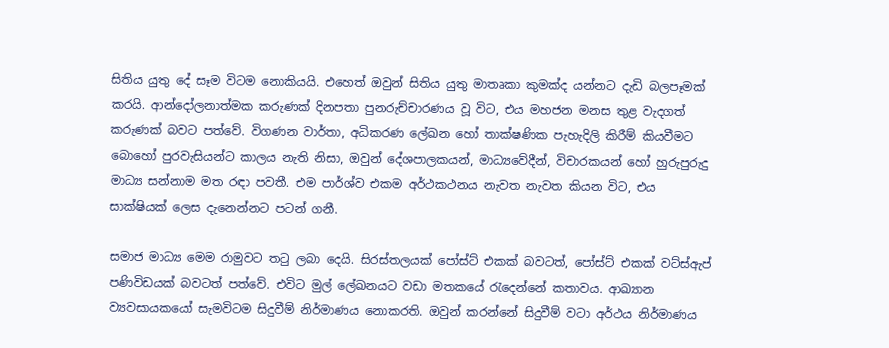සිතිය යුතු දේ සෑම විටම නොකියයි. එහෙත් ඔවුන් සිතිය යුතු මාතෘකා කුමක්ද යන්නට දැඩි බලපෑමක් කරයි. ආන්දෝලනාත්මක කරුණක් දිනපතා පුනරුච්චාරණය වූ විට, එය මහජන මනස තුළ වැදගත් කරුණක් බවට පත්වේ. විගණන වාර්තා, අධිකරණ ලේඛන හෝ තාක්ෂණික පැහැදිලි කිරීම් කියවීමට බොහෝ පුරවැසියන්ට කාලය නැති නිසා, ඔවුන් දේශපාලකයන්, මාධ්‍යවේදීන්, විචාරකයන් හෝ හුරුපුරුදු මාධ්‍ය සන්නාම මත රඳා පවතී. එම පාර්ශ්ව එකම අර්ථකථනය නැවත නැවත කියන විට, එය සාක්ෂියක් ලෙස දැනෙන්නට පටන් ගනී.

සමාජ මාධ්‍ය මෙම රාමුවට තටු ලබා දෙයි. සිරස්තලයක් පෝස්ට් එකක් බවටත්, පෝස්ට් එකක් වට්ස්ඇප් පණිවිඩයක් බවටත් පත්වේ. එවිට මුල් ලේඛනයට වඩා මතකයේ රැදෙන්නේ කතාවය. ආඛ්‍යාන ව්‍යවසායකයෝ සැමවිටම සිදුවීම් නිර්මාණය නොකරති. ඔවුන් කරන්නේ සිදුවීම් වටා අර්ථය නිර්මාණය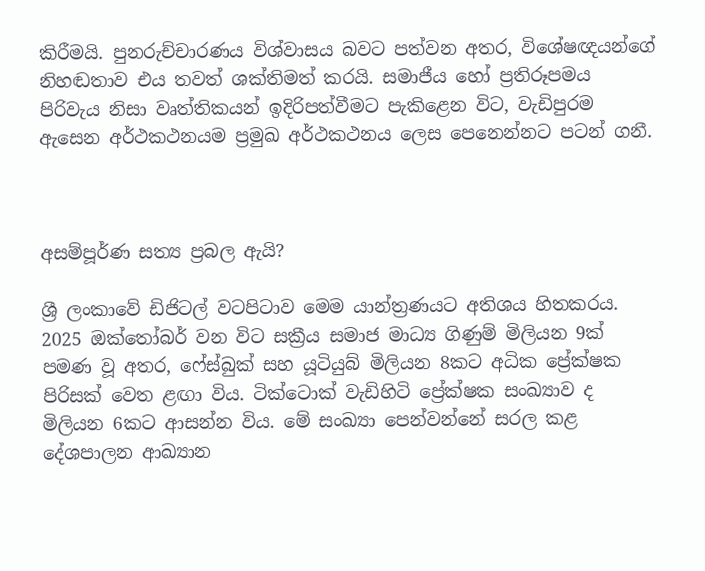කිරීමයි. පුනරුච්චාරණය විශ්වාසය බවට පත්වන අතර, විශේෂඥයන්ගේ නිහඬතාව එය තවත් ශක්තිමත් කරයි. සමාජීය හෝ ප්‍රතිරූපමය පිරිවැය නිසා වෘත්තිකයන් ඉදිරිපත්වීමට පැකිළෙන විට, වැඩිපුරම ඇසෙන අර්ථකථනයම ප්‍රමුඛ අර්ථකථනය ලෙස පෙනෙන්නට පටන් ගනී.



අසම්පූර්ණ සත්‍ය ප්‍රබල ඇයි?

ශ්‍රී ලංකාවේ ඩිජිටල් වටපිටාව මෙම යාන්ත්‍රණයට අතිශය හිතකරය. 2025 ඔක්තෝබර් වන විට සක්‍රීය සමාජ මාධ්‍ය ගිණුම් මිලියන 9ක් පමණ වූ අතර, ෆේස්බුක් සහ යූටියුබ් මිලියන 8කට අධික ප්‍රේක්ෂක පිරිසක් වෙත ළඟා විය. ටික්ටොක් වැඩිහිටි ප්‍රේක්ෂක සංඛ්‍යාව ද මිලියන 6කට ආසන්න විය. මේ සංඛ්‍යා පෙන්වන්නේ සරල කළ දේශපාලන ආඛ්‍යාන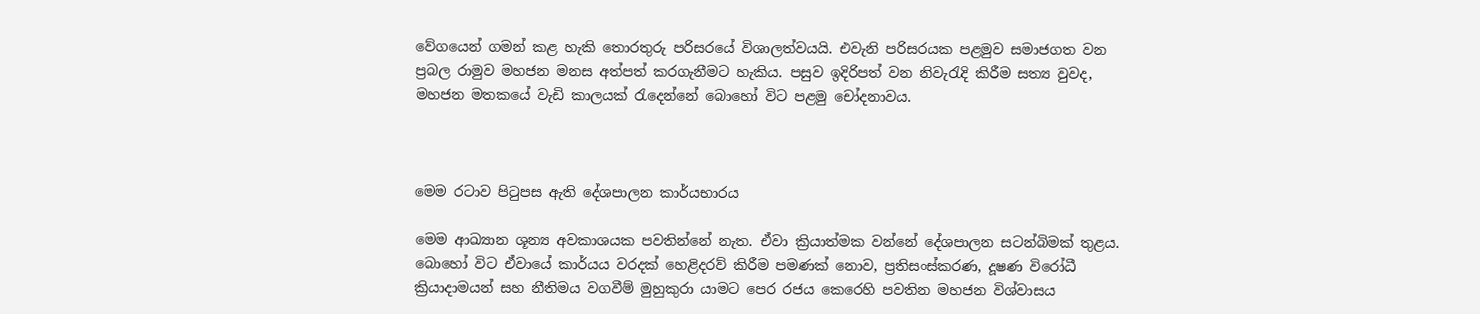වේගයෙන් ගමන් කළ හැකි තොරතුරු පරිසරයේ විශාලත්වයයි. එවැනි පරිසරයක පළමුව සමාජගත වන ප්‍රබල රාමුව මහජන මනස අත්පත් කරගැනීමට හැකිය. පසුව ඉදිරිපත් වන නිවැරැදි කිරීම සත්‍ය වුවද, මහජන මතකයේ වැඩි කාලයක් රැදෙන්නේ බොහෝ විට පළමු චෝදනාවය.



මෙම රටාව පිටුපස ඇති දේශපාලන කාර්යභාරය

මෙම ආඛ්‍යාන ශූන්‍ය අවකාශයක පවතින්නේ නැත. ඒවා ක්‍රියාත්මක වන්නේ දේශපාලන සටන්බිමක් තුළය. බොහෝ විට ඒවායේ කාර්යය වරදක් හෙළිදරව් කිරීම පමණක් නොව, ප්‍රතිසංස්කරණ, දූෂණ විරෝධී ක්‍රියාදාමයන් සහ නීතිමය වගවීම් මුහුකුරා යාමට පෙර රජය කෙරෙහි පවතින මහජන විශ්වාසය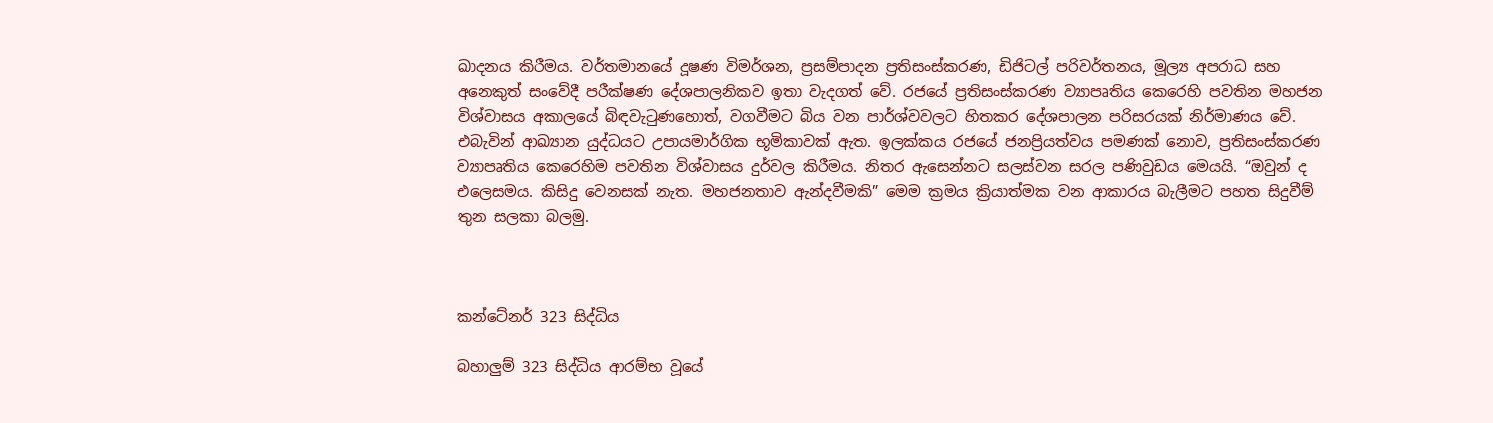ඛාදනය කිරීමය. වර්තමානයේ දූෂණ විමර්ශන, ප්‍රසම්පාදන ප්‍රතිසංස්කරණ, ඩිජිටල් පරිවර්තනය, මූල්‍ය අපරාධ සහ අනෙකුත් සංවේදී පරීක්ෂණ දේශපාලනිකව ඉතා වැදගත් වේ. රජයේ ප්‍රතිසංස්කරණ ව්‍යාපෘතිය කෙරෙහි පවතින මහජන විශ්වාසය අකාලයේ බිඳවැටුණහොත්, වගවීමට බිය වන පාර්ශ්වවලට හිතකර දේශපාලන පරිසරයක් නිර්මාණය වේ. එබැවින් ආඛ්‍යාන යුද්ධයට උපායමාර්ගික භූමිකාවක් ඇත. ඉලක්කය රජයේ ජනප්‍රියත්වය පමණක් නොව, ප්‍රතිසංස්කරණ ව්‍යාපෘතිය කෙරෙහිම පවතින විශ්වාසය දුර්වල කිරීමය. නිතර ඇසෙන්නට සලස්වන සරල පණිවුඩය මෙයයි. “ඔවුන් ද එලෙසමය. කිසිදු වෙනසක් නැත. මහජනතාව ඇන්දවීමකි” මෙම ක්‍රමය ක්‍රියාත්මක වන ආකාරය බැලීමට පහත සිදුවීම් තුන සලකා බලමු.



කන්ටේනර් 323 සිද්ධිය

බහාලු‍ම් 323 සිද්ධිය ආරම්භ වූයේ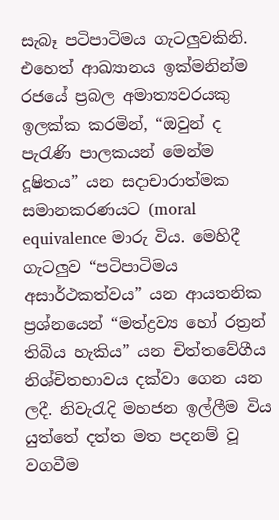සැබෑ පටිපාටිමය ගැටලු‍වකිනි. එහෙත් ආඛ්‍යානය ඉක්මනින්ම රජයේ ප්‍රබල අමාත්‍යවරයකු ඉලක්ක කරමින්, “ඔවුන් ද පැරැණි පාලකයන් මෙන්ම දූෂිතය” යන සදාචාරාත්මක සමානකරණයට (moral equivalence මාරු විය. මෙහිදී ගැටලු‍ව “පටිපාටිමය අසාර්ථකත්වය” යන ආයතනික ප්‍රශ්නයෙන් “මත්ද්‍රව්‍ය හෝ රත්‍රන් තිබිය හැකිය” යන චිත්තවේගීය නිශ්චිතභාවය දක්වා ගෙන යන ලදී. නිවැරැදි මහජන ඉල්ලීම විය යුත්තේ දත්ත මත පදනම් වූ වගවීම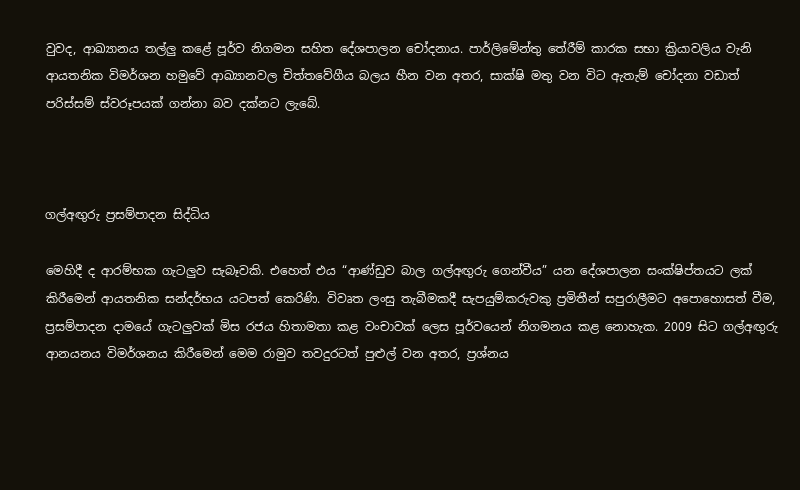වුවද, ආඛ්‍යානය තල්ලු‍ කළේ පූර්ව නිගමන සහිත දේශපාලන චෝදනාය. පාර්ලිමේන්තු තේරීම් කාරක සභා ක්‍රියාවලිය වැනි ආයතනික විමර්ශන හමුවේ ආඛ්‍යානවල චිත්තවේගීය බලය හීන වන අතර, සාක්ෂි මතු වන විට ඇතැම් චෝදනා වඩාත් පරිස්සම් ස්වරූපයක් ගන්නා බව දක්නට ලැබේ.



ගල්අඟු‍රු ප්‍රසම්පාදන සිද්ධිය

මෙහිදී ද ආරම්භක ගැටලු‍ව සැබෑවකි. එහෙත් එය “ආණ්ඩුව බාල ගල්අඟු‍රු ගෙන්වීය” යන දේශපාලන සංක්ෂිප්තයට ලක් කිරීමෙන් ආයතනික සන්දර්භය යටපත් කෙරිණි. විවෘත ලංසු තැබීමකදී සැපයුම්කරුවකු ප්‍රමිතීන් සපුරාලීමට අපොහොසත් වීම, ප්‍රසම්පාදන දාමයේ ගැටලු‍වක් මිස රජය හිතාමතා කළ වංචාවක් ලෙස පූර්වයෙන් නිගමනය කළ නොහැක. 2009 සිට ගල්අඟු‍රු ආනයනය විමර්ශනය කිරීමෙන් මෙම රාමුව තවදුරටත් පුළුල් වන අතර, ප්‍රශ්නය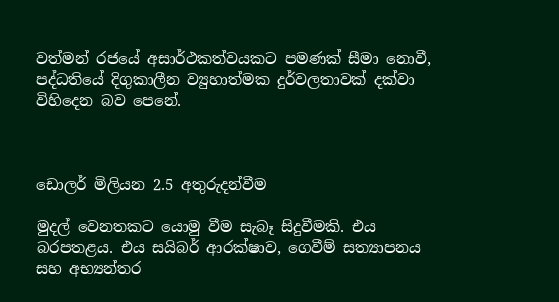වත්මන් රජයේ අසාර්ථකත්වයකට පමණක් සීමා නොවී, පද්ධතියේ දිගුකාලීන ව්‍යුහාත්මක දුර්වලතාවක් දක්වා විහිදෙන බව පෙනේ.



ඩොලර් මිලියන 2.5 අතුරුදන්වීම

මුදල් වෙනතකට යොමු වීම සැබෑ සිදුවීමකි. එය බරපතළය. එය සයිබර් ආරක්ෂාව, ගෙවීම් සත්‍යාපනය සහ අභ්‍යන්තර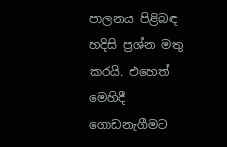පාලනය පිළිබඳ හදිසි ප්‍රශ්න මතු කරයි. එහෙත් මෙහිදී ගොඩනැගීමට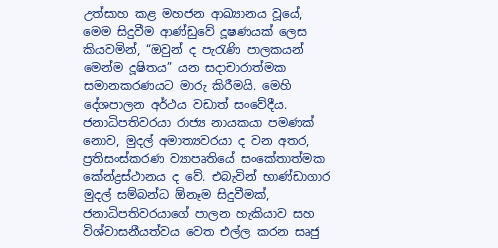උත්සාහ කළ මහජන ආඛ්‍යානය වූයේ, මෙම සිදුවීම ආණ්ඩුවේ දූෂණයක් ලෙස කියවමින්, “ඔවුන් ද පැරැණි පාලකයන් මෙන්ම දූෂිතය” යන සදාචාරාත්මක සමානකරණයට මාරු කිරීමයි. මෙහි දේශපාලන අර්ථය වඩාත් සංවේදීය. ජනාධිපතිවරයා රාජ්‍ය නායකයා පමණක් නොව, මුදල් අමාත්‍යවරයා ද වන අතර, ප්‍රතිසංස්කරණ ව්‍යාපෘතියේ සංකේතාත්මක කේන්ද්‍රස්ථානය ද වේ. එබැවින් භාණ්ඩාගාර මුදල් සම්බන්ධ ඕනෑම සිදුවීමක්, ජනාධිපතිවරයාගේ පාලන හැකියාව සහ විශ්වාසනීයත්වය වෙත එල්ල කරන සෘජු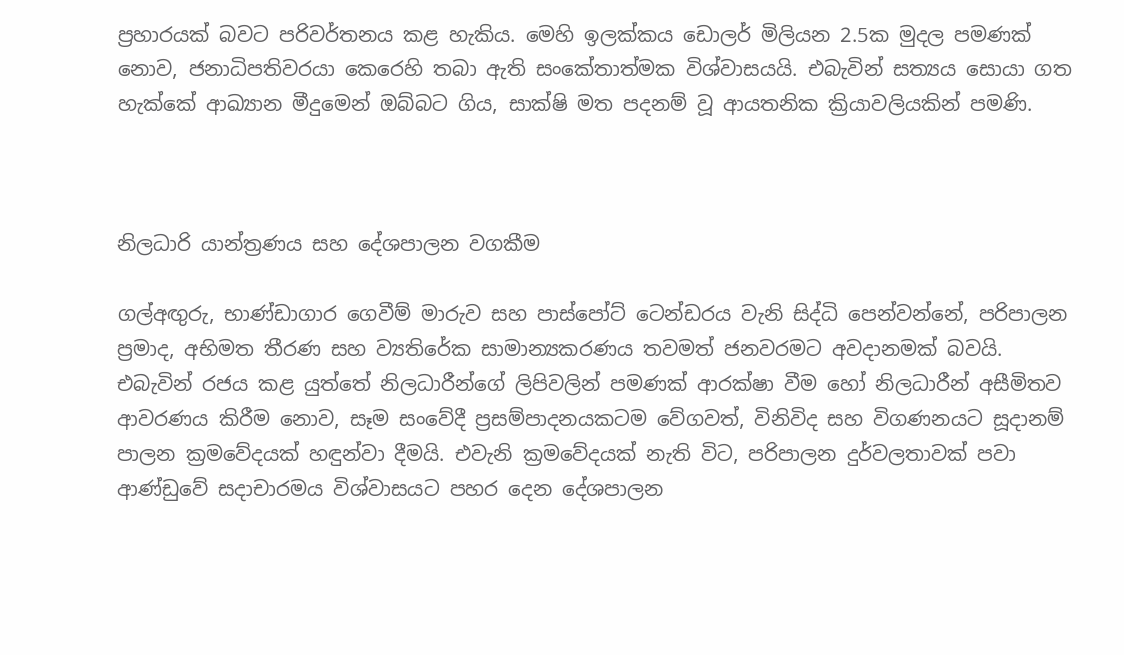ප්‍රහාරයක් බවට පරිවර්තනය කළ හැකිය. මෙහි ඉලක්කය ඩොලර් මිලියන 2.5ක මුදල පමණක් නොව, ජනාධිපතිවරයා කෙරෙහි තබා ඇති සංකේතාත්මක විශ්වාසයයි. එබැවින් සත්‍යය සොයා ගත හැක්කේ ආඛ්‍යාන මීදුමෙන් ඔබ්බට ගිය, සාක්ෂි මත පදනම් වූ ආයතනික ක්‍රියාවලියකින් පමණි.



නිලධාරි යාන්ත්‍රණය සහ දේශපාලන වගකීම

ගල්අඟු‍රු, භාණ්ඩාගාර ගෙවීම් මාරුව සහ පාස්පෝට් ටෙන්ඩරය වැනි සිද්ධි පෙන්වන්නේ, පරිපාලන ප්‍රමාද, අභිමත තීරණ සහ ව්‍යතිරේක සාමාන්‍යකරණය තවමත් ජනවරමට අවදානමක් බවයි. එබැවින් රජය කළ යුත්තේ නිලධාරීන්ගේ ලිපිවලින් පමණක් ආරක්ෂා වීම හෝ නිලධාරීන් අසීමිතව ආවරණය කිරීම නොව, සෑම සංවේදී ප්‍රසම්පාදනයකටම වේගවත්, විනිවිද සහ විගණනයට සූදානම් පාලන ක්‍රමවේදයක් හඳුන්වා දීමයි. එවැනි ක්‍රමවේදයක් නැති විට, පරිපාලන දුර්වලතාවක් පවා ආණ්ඩුවේ සදාචාරමය විශ්වාසයට පහර දෙන දේශපාලන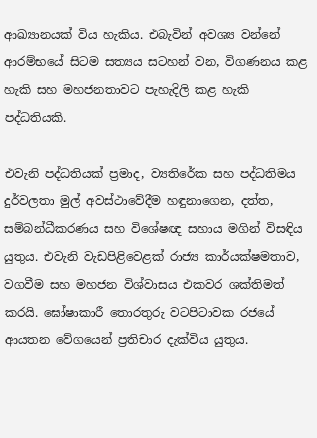ආඛ්‍යානයක් විය හැකිය. එබැවින් අවශ්‍ය වන්නේ ආරම්භයේ සිටම සත්‍යය සටහන් වන, විගණනය කළ හැකි සහ මහජනතාවට පැහැදිලි කළ හැකි පද්ධතියකි.

එවැනි පද්ධතියක් ප්‍රමාද, ව්‍යතිරේක සහ පද්ධතිමය දුර්වලතා මුල් අවස්ථාවේදීම හඳුනාගෙන, දත්ත, සම්බන්ධීකරණය සහ විශේෂඥ සහාය මගින් විසඳිය යුතුය. එවැනි වැඩපිළිවෙළක් රාජ්‍ය කාර්යක්ෂමතාව, වගවීම සහ මහජන විශ්වාසය එකවර ශක්තිමත් කරයි. ඝෝෂාකාරී තොරතුරු වටපිටාවක රජයේ ආයතන වේගයෙන් ප්‍රතිචාර දැක්විය යුතුය.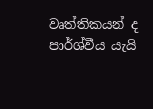වෘත්තිකයන් ද පාර්ශ්වීය යැයි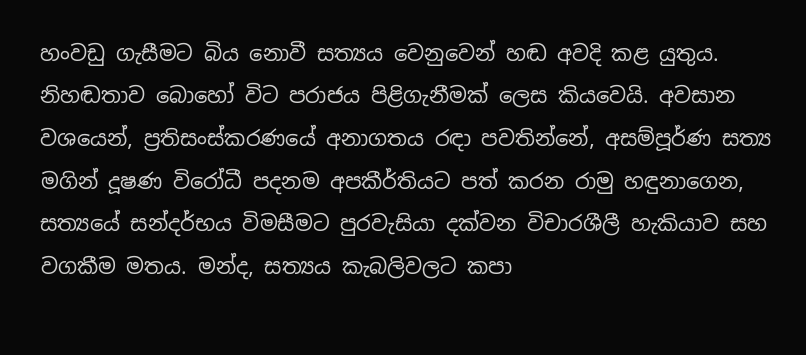හංවඩු ගැසීමට බිය නොවී සත්‍යය වෙනුවෙන් හඬ අවදි කළ යුතුය. නිහඬතාව බොහෝ විට පරාජය පිළිගැනීමක් ලෙස කියවෙයි. අවසාන වශයෙන්, ප්‍රතිසංස්කරණයේ අනාගතය රඳා පවතින්නේ, අසම්පූර්ණ සත්‍ය මගින් දූෂණ විරෝධී පදනම අපකීර්තියට පත් කරන රාමු හඳුනාගෙන, සත්‍යයේ සන්දර්භය විමසීමට පුරවැසියා දක්වන විචාරශීලී හැකියාව සහ වගකීම මතය. මන්ද, සත්‍යය කැබලිවලට කපා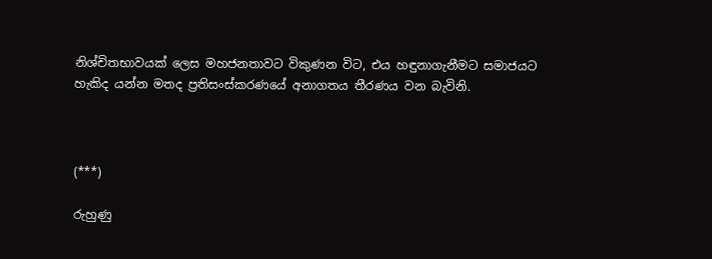නිශ්චිතභාවයක් ලෙස මහජනතාවට විකුණන විට, එය හඳුනාගැනීමට සමාජයට හැකිද යන්න මතද ප්‍රතිසංස්කරණයේ අනාගතය තීරණය වන බැවිනි.



(***)

රුහුණු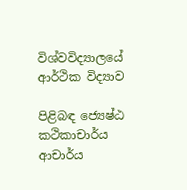විශ්වවිද්‍යාලයේ ආර්ථික විද්‍යාව

පිළිබඳ ජ්‍යෙෂ්ඨ කථිකාචාර්ය ආචාර්ය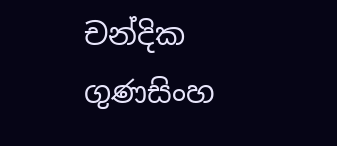චන්දික ගුණසිංහ